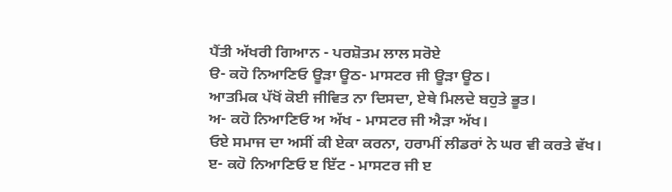ਪੈਂਤੀ ਅੱਖਰੀ ਗਿਆਨ - ਪਰਸ਼ੋਤਮ ਲਾਲ ਸਰੋਏ
ੳ- ਕਹੋ ਨਿਆਣਿਓ ਊੜਾ ਊਠ- ਮਾਸਟਰ ਜੀ ਊੜਾ ਊਠ।
ਆਤਮਿਕ ਪੱਖੋਂ ਕੋਈ ਜੀਵਿਤ ਨਾ ਦਿਸਦਾ, ਏਥੇ ਮਿਲਦੇ ਬਹੁਤੇ ਭੂਤ।
ਅ- ਕਹੋ ਨਿਆਣਿਓ ਅ ਅੱਖ - ਮਾਸਟਰ ਜੀ ਐੜਾ ਅੱਖ।
ਓਏ ਸਮਾਜ ਦਾ ਅਸੀਂ ਕੀ ਏਕਾ ਕਰਨਾ, ਹਰਾਮੀਂ ਲੀਡਰਾਂ ਨੇ ਘਰ ਵੀ ਕਰਤੇ ਵੱਖ।
ੲ- ਕਹੋ ਨਿਆਣਿਓ ੲ ਇੱਟ - ਮਾਸਟਰ ਜੀ ੲ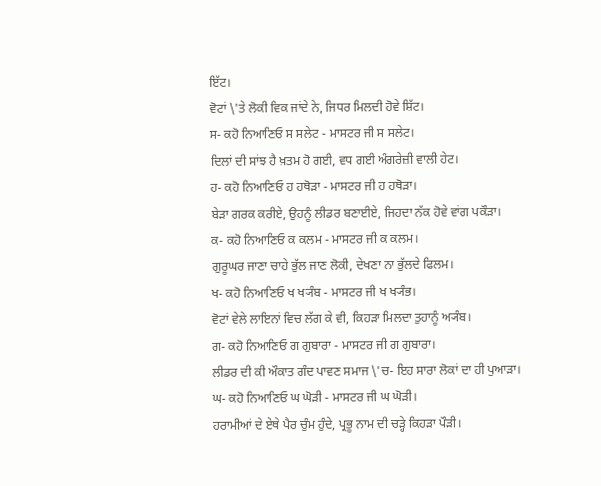ਇੱਟ।
ਵੋਟਾਂ \'ਤੇ ਲੋਕੀ ਵਿਕ ਜਾਂਦੇ ਨੇ, ਜਿਧਰ ਮਿਲਦੀ ਹੋਵੇ ਸ਼ਿੱਟ।
ਸ- ਕਹੋ ਨਿਆਣਿਓ ਸ ਸਲੇਟ - ਮਾਸਟਰ ਜੀ ਸ ਸਲੇਟ।
ਦਿਲਾਂ ਦੀ ਸਾਂਝ ਹੈ ਖ਼ਤਮ ਹੋ ਗਈ, ਵਧ ਗਈ ਅੰਗਰੇਜ਼ੀ ਵਾਲੀ ਹੇਟ।
ਹ- ਕਹੋ ਨਿਆਣਿਓ ਹ ਹਥੋੜਾ - ਮਾਸਟਰ ਜੀ ਹ ਹਥੋੜਾ।
ਬੇੜਾ ਗਰਕ ਕਰੀਏ, ਉਹਨੂੰ ਲੀਡਰ ਬਣਾਈਏ, ਜਿਹਦਾ ਨੱਕ ਹੋਵੇ ਵਾਂਗ ਪਕੌੜਾ।
ਕ- ਕਹੋ ਨਿਆਣਿਓ ਕ ਕਲਮ - ਮਾਸਟਰ ਜੀ ਕ ਕਲਮ।
ਗੁਰੂਘਰ ਜਾਣਾ ਚਾਹੇ ਭੁੱਲ ਜਾਣ ਲੋਕੀ, ਦੇਖਣਾ ਨਾ ਭੁੱਲਦੇ ਫਿਲਮ।
ਖ- ਕਹੋ ਨਿਆਣਿਓ ਖ ਖ੍ਯੰਬ - ਮਾਸਟਰ ਜੀ ਖ ਖ੍ਯੰਭ।
ਵੋਟਾਂ ਵੇਲੇ ਲਾਇਨਾਂ ਵਿਚ ਲੱਗ ਕੇ ਵੀ, ਕਿਹੜਾ ਮਿਲਦਾ ਤੁਹਾਨੂੰ ਅ੍ਯੰਬ।
ਗ- ਕਹੋ ਨਿਆਣਿਓ ਗ ਗੁਬਾਰਾ - ਮਾਸਟਰ ਜੀ ਗ ਗੁਬਾਰਾ।
ਲੀਡਰ ਦੀ ਕੀ ਔਕਾਤ ਗੰਦ ਪਾਵਣ ਸਮਾਜ \'ਚ- ਇਹ ਸਾਰਾ ਲੋਕਾਂ ਦਾ ਹੀ ਪੁਆੜਾ।
ਘ- ਕਹੋ ਨਿਆਣਿਓ ਘ ਘੋੜੀ - ਮਾਸਟਰ ਜੀ ਘ ਘੋੜੀ।
ਹਰਾਮੀਆਂ ਦੇ ਏਥੇ ਪੈਰ ਚੁੰਮ ਹੁੰਦੇ, ਪ੍ਰਭੂ ਨਾਮ ਦੀ ਚੜ੍ਹੇ ਕਿਹੜਾ ਪੌੜੀ।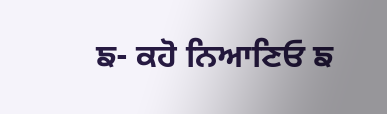ਙ- ਕਹੋ ਨਿਆਣਿਓ ਙ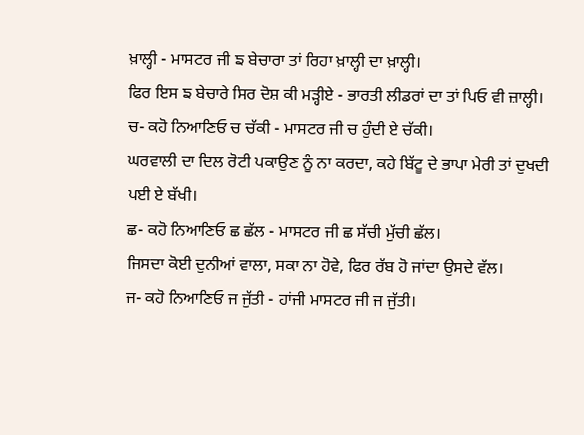ਖ਼ਾਲ੍ਹੀ - ਮਾਸਟਰ ਜੀ ਙ ਬੇਚਾਰਾ ਤਾਂ ਰਿਹਾ ਖ਼ਾਲ੍ਹੀ ਦਾ ਖ਼ਾਲ੍ਹੀ।
ਫਿਰ ਇਸ ਙ ਬੇਚਾਰੇ ਸਿਰ ਦੋਸ਼ ਕੀ ਮੜ੍ਹੀਏ - ਭਾਰਤੀ ਲੀਡਰਾਂ ਦਾ ਤਾਂ ਪਿਓ ਵੀ ਜ਼ਾਲ੍ਹੀ।
ਚ- ਕਹੋ ਨਿਆਣਿਓ ਚ ਚੱਕੀ - ਮਾਸਟਰ ਜੀ ਚ ਹੁੰਦੀ ਏ ਚੱਕੀ।
ਘਰਵਾਲੀ ਦਾ ਦਿਲ ਰੋਟੀ ਪਕਾਉਣ ਨੂੰ ਨਾ ਕਰਦਾ, ਕਹੇ ਬਿੱਟੂ ਦੇ ਭਾਪਾ ਮੇਰੀ ਤਾਂ ਦੁਖਦੀ ਪਈ ਏ ਬੱਖੀ।
ਛ- ਕਹੋ ਨਿਆਣਿਓ ਛ ਛੱਲ - ਮਾਸਟਰ ਜੀ ਛ ਸੱਚੀ ਮੁੱਚੀ ਛੱਲ।
ਜਿਸਦਾ ਕੋਈ ਦੁਨੀਆਂ ਵਾਲਾ, ਸਕਾ ਨਾ ਹੋਵੇ, ਫਿਰ ਰੱਬ ਹੋ ਜਾਂਦਾ ਉਸਦੇ ਵੱਲ।
ਜ- ਕਹੋ ਨਿਆਣਿਓ ਜ ਜੁੱਤੀ - ਹਾਂਜੀ ਮਾਸਟਰ ਜੀ ਜ ਜੁੱਤੀ।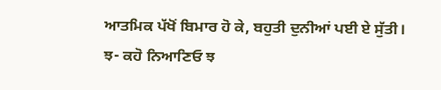ਆਤਮਿਕ ਪੱਖੋਂ ਬਿਮਾਰ ਹੋ ਕੇ, ਬਹੁਤੀ ਦੁਨੀਆਂ ਪਈ ਏ ਸੁੱਤੀ।
ਝ- ਕਹੋ ਨਿਆਣਿਓ ਝ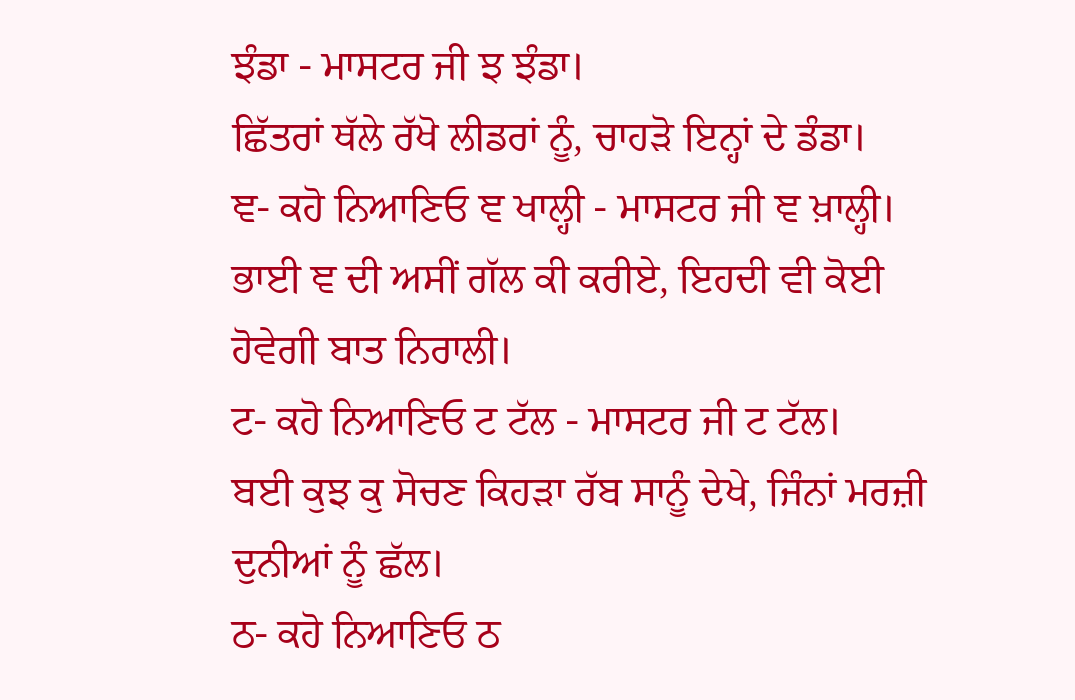ਝੰਡਾ - ਮਾਸਟਰ ਜੀ ਝ ਝੰਡਾ।
ਛਿੱਤਰਾਂ ਥੱਲੇ ਰੱਖੋ ਲੀਡਰਾਂ ਨੂੰ, ਚਾਹੜੋ ਇਨ੍ਹਾਂ ਦੇ ਡੰਡਾ।
ਞ- ਕਹੋ ਨਿਆਣਿਓ ਞ ਖਾਲ੍ਹੀ - ਮਾਸਟਰ ਜੀ ਞ ਖ਼ਾਲ੍ਹੀ।
ਭਾਈ ਞ ਦੀ ਅਸੀਂ ਗੱਲ ਕੀ ਕਰੀਏ, ਇਹਦੀ ਵੀ ਕੋਈ ਹੋਵੇਗੀ ਬਾਤ ਨਿਰਾਲੀ।
ਟ- ਕਹੋ ਨਿਆਣਿਓ ਟ ਟੱਲ - ਮਾਸਟਰ ਜੀ ਟ ਟੱਲ।
ਬਈ ਕੁਝ ਕੁ ਸੋਚਣ ਕਿਹੜਾ ਰੱਬ ਸਾਨੂੰ ਦੇਖੇ, ਜਿੰਨਾਂ ਮਰਜ਼ੀ ਦੁਨੀਆਂ ਨੂੰ ਛੱਲ।
ਠ- ਕਹੋ ਨਿਆਣਿਓ ਠ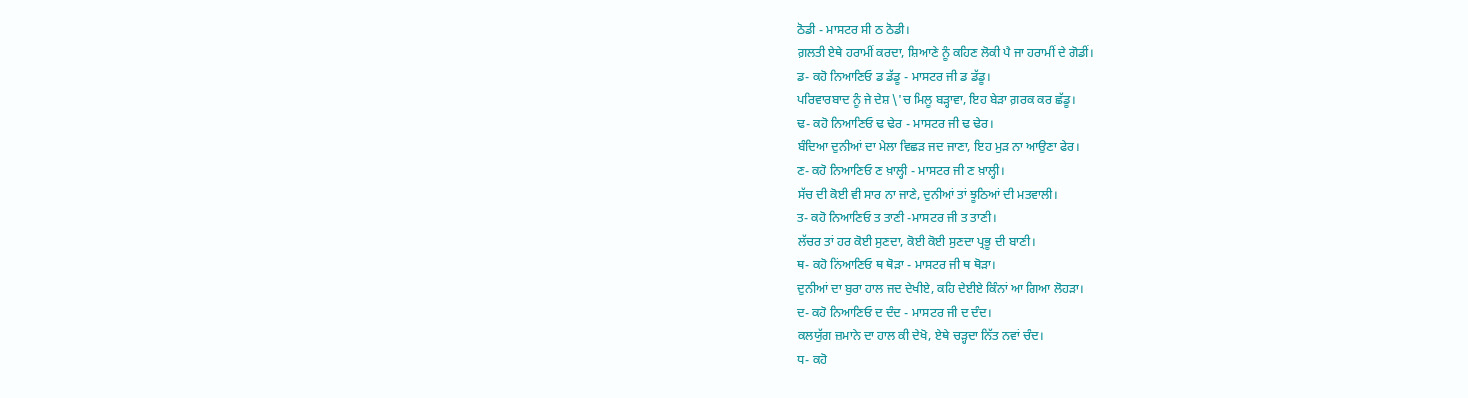ਠੋਡੀ - ਮਾਸਟਰ ਸੀ ਠ ਠੋਡੀ।
ਗ਼ਲਤੀ ਏਥੇ ਹਰਾਮੀਂ ਕਰਦਾ, ਸ਼ਿਆਣੇ ਨੂੰ ਕਹਿਣ ਲੋਕੀ ਪੈ ਜਾ ਹਰਾਮੀਂ ਦੇ ਗੋਡੀਂ।
ਡ- ਕਹੋ ਨਿਆਣਿਓ ਡ ਡੱਡੂ - ਮਾਸਟਰ ਜੀ ਡ ਡੱਡੂ।
ਪਰਿਵਾਰਬਾਦ ਨੂੰ ਜੇ ਦੇਸ਼ \'ਚ ਮਿਲੂ ਬੜ੍ਹਾਵਾ, ਇਹ ਬੇੜਾ ਗ਼ਰਕ ਕਰ ਛੱਡੂ।
ਢ- ਕਹੋ ਨਿਆਣਿਓ ਢ ਢੇਰ - ਮਾਸਟਰ ਜੀ ਢ ਢੇਰ।
ਬੰਦਿਆ ਦੁਨੀਆਂ ਦਾ ਮੇਲਾ ਵਿਛੜ ਜਦ ਜਾਣਾ, ਇਹ ਮੁੜ ਨਾ ਆਉਣਾ ਫੇਰ।
ਣ- ਕਹੋ ਨਿਆਣਿਓ ਣ ਖ਼ਾਲ੍ਹੀ - ਮਾਸਟਰ ਜੀ ਣ ਖ਼ਾਲ੍ਹੀ।
ਸੱਚ ਦੀ ਕੋਈ ਵੀ ਸਾਰ ਨਾ ਜਾਣੇ, ਦੁਨੀਆਂ ਤਾਂ ਝੂਠਿਆਂ ਦੀ ਮਤਵਾਲੀ।
ਤ- ਕਹੋ ਨਿਆਣਿਓ ਤ ਤਾਣੀ -ਮਾਸਟਰ ਜੀ ਤ ਤਾਣੀ।
ਲੱਚਰ ਤਾਂ ਹਰ ਕੋਈ ਸੁਣਦਾ, ਕੋਈ ਕੋਈ ਸੁਣਦਾ ਪ੍ਰਭੂ ਦੀ ਬਾਣੀ।
ਥ- ਕਹੋ ਨਿਂਆਣਿਓ ਥ ਥੋੜਾ - ਮਾਸਟਰ ਜੀ ਥ ਥੋੜਾ।
ਦੁਨੀਆਂ ਦਾ ਬੁਰਾ ਹਾਲ ਜਦ ਦੇਖੀਏ, ਕਹਿ ਦੇਈਏ ਕਿੰਨਾਂ ਆ ਗਿਆ ਲੋਹੜਾ।
ਦ- ਕਹੋ ਨਿਆਣਿਓ ਦ ਦੰਦ - ਮਾਸਟਰ ਜੀ ਦ ਦੰਦ।
ਕਲਯੁੱਗ ਜ਼ਮਾਨੇ ਦਾ ਹਾਲ ਕੀ ਦੇਖੋ, ਏਥੇ ਚੜ੍ਹਦਾ ਨਿੱਤ ਨਵਾਂ ਚੰਦ।
ਧ- ਕਹੋ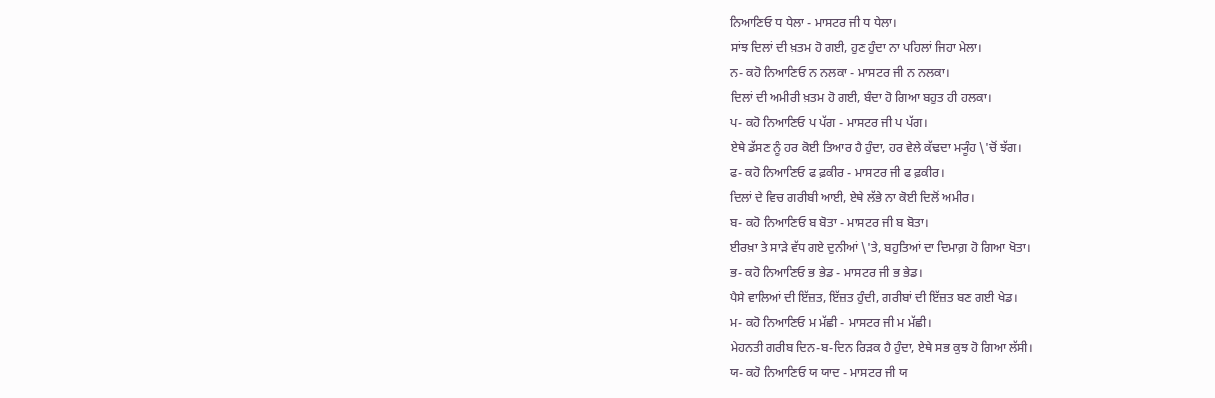ਨਿਆਣਿਓ ਧ ਧੇਲਾ - ਮਾਸਟਰ ਜੀ ਧ ਧੇਲਾ।
ਸਾਂਝ ਦਿਲਾਂ ਦੀ ਖ਼ਤਮ ਹੋ ਗਈ, ਹੁਣ ਹੁੰਦਾ ਨਾ ਪਹਿਲਾਂ ਜਿਹਾ ਮੇਲਾ।
ਨ- ਕਹੋ ਨਿਆਣਿਓ ਨ ਨਲਕਾ - ਮਾਸਟਰ ਜੀ ਨ ਨਲਕਾ।
ਦਿਲਾਂ ਦੀ ਅਮੀਰੀ ਖ਼ਤਮ ਹੋ ਗਈ, ਬੰਦਾ ਹੋ ਗਿਆ ਬਹੁਤ ਹੀ ਹਲਕਾ।
ਪ- ਕਹੋ ਨਿਆਣਿਓ ਪ ਪੱਗ - ਮਾਸਟਰ ਜੀ ਪ ਪੱਗ।
ਏਥੇ ਡੱਸਣ ਨੂੰ ਹਰ ਕੋਈ ਤਿਆਰ ਹੈ ਹੁੰਦਾ, ਹਰ ਵੇਲੇ ਕੱਢਦਾ ਮ੍ਯੂੰਹ \'ਚੋਂ ਝੱਗ।
ਫ- ਕਹੋ ਨਿਆਣਿਓ ਫ ਫ਼ਕੀਰ - ਮਾਸਟਰ ਜੀ ਫ ਫ਼ਕੀਰ।
ਦਿਲਾਂ ਦੇ ਵਿਚ ਗਰੀਬੀ ਆਈ, ਏਥੇ ਲੱਭੇ ਨਾ ਕੋਈ ਦਿਲੋਂ ਅਮੀਰ।
ਬ- ਕਹੋ ਨਿਆਣਿਓ ਬ ਬੋਤਾ - ਮਾਸਟਰ ਜੀ ਬ ਬੋਤਾ।
ਈਰਖ਼ਾ ਤੇ ਸਾੜੇ ਵੱਧ ਗਏ ਦੁਨੀਆਂ \'ਤੇ, ਬਹੁਤਿਆਂ ਦਾ ਦਿਮਾਗ਼ ਹੋ ਗਿਆ ਖੋਤਾ।
ਭ- ਕਹੋ ਨਿਆਣਿਓ ਭ ਭੇਡ - ਮਾਸਟਰ ਜੀ ਭ ਭੇਡ।
ਪੈਸੇ ਵਾਲਿਆਂ ਦੀ ਇੱਜ਼ਤ, ਇੱਜ਼ਤ ਹੁੰਦੀ, ਗਰੀਬਾਂ ਦੀ ਇੱਜ਼ਤ ਬਣ ਗਈ ਖੇਡ।
ਮ- ਕਹੋ ਨਿਆਣਿਓ ਮ ਮੱਛੀ - ਮਾਸਟਰ ਜੀ ਮ ਮੱਛੀ।
ਮੇਹਨਤੀ ਗਰੀਬ ਦਿਨ-ਬ-ਦਿਨ ਰਿੜਕ ਹੈ ਹੁੰਦਾ, ਏਥੇ ਸਭ ਕੁਝ ਹੋ ਗਿਆ ਲੱਸੀ।
ਯ- ਕਹੋ ਨਿਆਣਿਓ ਯ ਯਾਦ - ਮਾਸਟਰ ਜੀ ਯ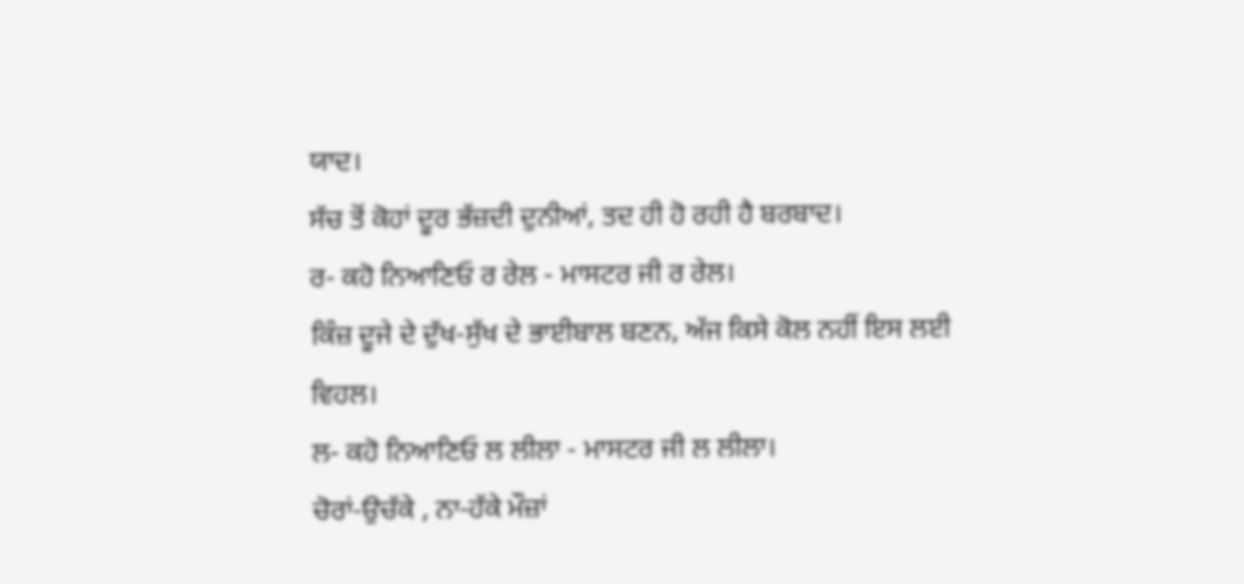ਯਾਦ।
ਸੱਚ ਤੋਂ ਕੋਹਾਂ ਦੂਰ ਭੱਜ਼ਦੀ ਦੁਨੀਆਂ, ਤਦ ਹੀ ਹੋ ਰਹੀ ਹੈ ਬਰਬਾਦ।
ਰ- ਕਹੋ ਨਿਆਣਿਓ ਰ ਰੇਲ - ਮਾਸਟਰ ਜੀ ਰ ਰੇਲ।
ਕਿੰਜ਼ ਦੂਜੇ ਦੇ ਦੁੱਖ-ਸੁੱਖ ਦੇ ਭਾਈਬਾਲ ਬਣਨ, ਅੱਜ ਕਿਸੇ ਕੋਲ ਨਹੀਂ ਇਸ ਲਈ ਵਿਹਲ।
ਲ- ਕਹੋ ਨਿਆਣਿਓ ਲ ਲੀਲਾ - ਮਾਸਟਰ ਜੀ ਲ ਲੀਲਾ।
ਚੋਰਾਂ-ਉਚੱਕੇ , ਨਾ-ਹੱਕੇ ਮੌਜ਼ਾਂ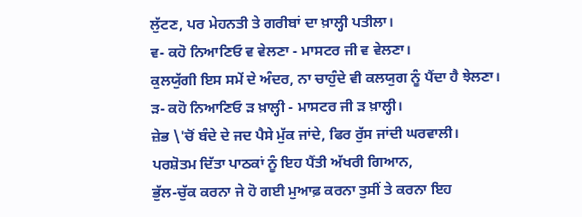ਲੁੱਟਣ, ਪਰ ਮੇਹਨਤੀ ਤੇ ਗਰੀਬਾਂ ਦਾ ਖ਼ਾਲ੍ਹੀ ਪਤੀਲਾ।
ਵ- ਕਹੋ ਨਿਆਣਿਓ ਵ ਵੇਲਣਾ - ਮਾਸਟਰ ਜੀ ਵ ਵੇਲਣਾ।
ਕੁਲਯੁੱਗੀ ਇਸ ਸਮੇਂ ਦੇ ਅੰਦਰ, ਨਾ ਚਾਹੁੰਦੇ ਵੀ ਕਲਯੁਗ ਨੂੰ ਪੈਂਦਾ ਹੈ ਝੇਲਣਾ।
ੜ- ਕਹੋ ਨਿਆਣਿਓ ੜ ਖ਼ਾਲ੍ਹੀ - ਮਾਸਟਰ ਜੀ ੜ ਖ਼ਾਲ੍ਹੀ।
ਜ਼ੇਭ \'ਚੋਂ ਬੰਦੇ ਦੇ ਜਦ ਪੈਸੇ ਮੁੱਕ ਜਾਂਦੇ, ਫਿਰ ਰੁੱਸ ਜਾਂਦੀ ਘਰਵਾਲੀ।
ਪਰਸ਼ੋਤਮ ਦਿੱਤਾ ਪਾਠਕਾਂ ਨੂੰ ਇਹ ਪੈਂਤੀ ਅੱਖਰੀ ਗਿਆਨ,
ਭੁੱਲ-ਚੁੱਕ ਕਰਨਾ ਜੇ ਹੋ ਗਈ ਮੁਆਫ਼ ਕਰਨਾ ਤੁਸੀਂ ਤੇ ਕਰਨਾ ਇਹ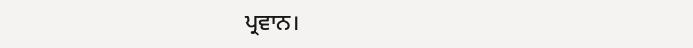ਪ੍ਰਵਾਨ।